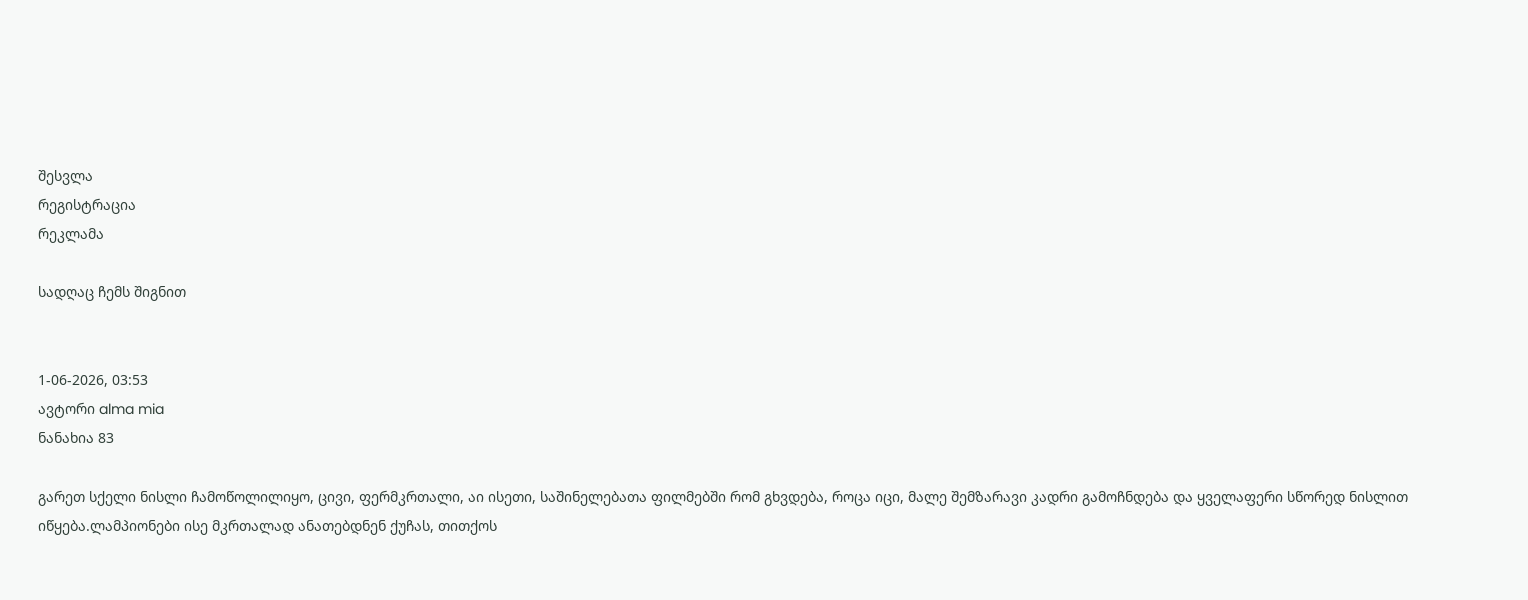შესვლა
რეგისტრაცია
რეკლამა

სადღაც ჩემს შიგნით


1-06-2026, 03:53
ავტორი alma mia
ნანახია 83

გარეთ სქელი ნისლი ჩამოწოლილიყო, ცივი, ფერმკრთალი, აი ისეთი, საშინელებათა ფილმებში რომ გხვდება, როცა იცი, მალე შემზარავი კადრი გამოჩნდება და ყველაფერი სწორედ ნისლით იწყება.ლამპიონები ისე მკრთალად ანათებდნენ ქუჩას, თითქოს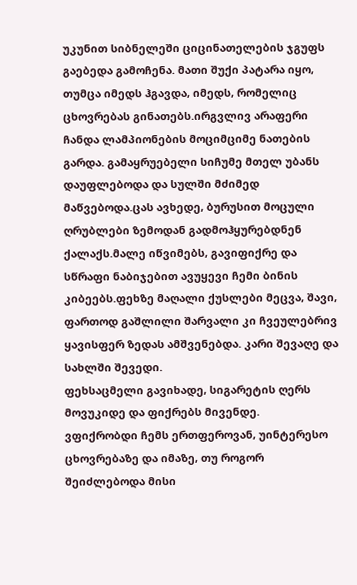უკუნით სიბნელეში ციცინათელების ჯგუფს გაებედა გამოჩენა. მათი შუქი პატარა იყო, თუმცა იმედს ჰგავდა, იმედს, რომელიც ცხოვრებას გინათებს.ირგვლივ არაფერი ჩანდა ლამპიონების მოციმციმე ნათების გარდა. გამაყრუებელი სიჩუმე მთელ უბანს დაუფლებოდა და სულში მძიმედ მაწვებოდა.ცას ავხედე, ბურუსით მოცული ღრუბლები ზემოდან გადმოჰყურებდნენ ქალაქს.მალე იწვიმებს, გავიფიქრე და სწრაფი ნაბიჯებით ავუყევი ჩემი ბინის კიბეებს.ფეხზე მაღალი ქუსლები მეცვა, შავი, ფართოდ გაშლილი შარვალი კი ჩვეულებრივ ყავისფერ ზედას ამშვენებდა. კარი შევაღე და სახლში შევედი.
ფეხსაცმელი გავიხადე, სიგარეტის ღერს მოვუკიდე და ფიქრებს მივენდე.
ვფიქრობდი ჩემს ერთფეროვან, უინტერესო ცხოვრებაზე და იმაზე, თუ როგორ შეიძლებოდა მისი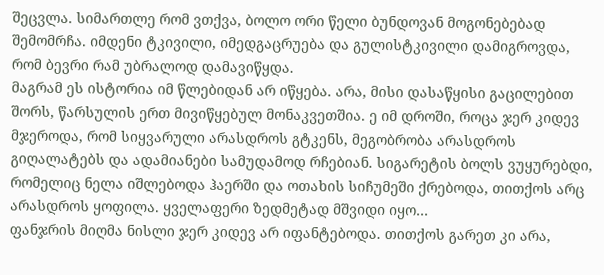შეცვლა. სიმართლე რომ ვთქვა, ბოლო ორი წელი ბუნდოვან მოგონებებად შემომრჩა. იმდენი ტკივილი, იმედგაცრუება და გულისტკივილი დამიგროვდა, რომ ბევრი რამ უბრალოდ დამავიწყდა.
მაგრამ ეს ისტორია იმ წლებიდან არ იწყება. არა, მისი დასაწყისი გაცილებით შორს, წარსულის ერთ მივიწყებულ მონაკვეთშია. ე იმ დროში, როცა ჯერ კიდევ მჯეროდა, რომ სიყვარული არასდროს გტკენს, მეგობრობა არასდროს გიღალატებს და ადამიანები სამუდამოდ რჩებიან. სიგარეტის ბოლს ვუყურებდი, რომელიც ნელა იშლებოდა ჰაერში და ოთახის სიჩუმეში ქრებოდა, თითქოს არც არასდროს ყოფილა. ყველაფერი ზედმეტად მშვიდი იყო…
ფანჯრის მიღმა ნისლი ჯერ კიდევ არ იფანტებოდა. თითქოს გარეთ კი არა,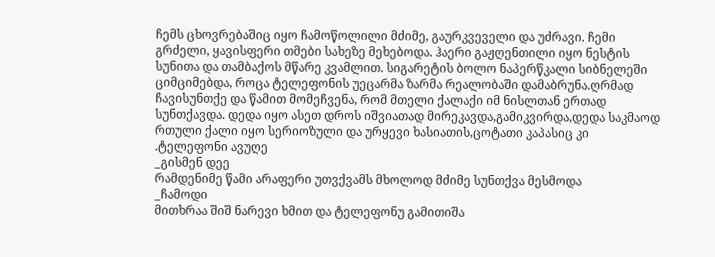ჩემს ცხოვრებაშიც იყო ჩამოწოლილი მძიმე, გაურკვეველი და უძრავი. ჩემი გრძელი, ყავისფერი თმები სახეზე მეხებოდა. ჰაერი გაჟღენთილი იყო ნესტის სუნითა და თამბაქოს მწარე კვამლით. სიგარეტის ბოლო ნაპერწკალი სიბნელეში ციმციმებდა, როცა ტელეფონის უეცარმა ზარმა რეალობაში დამაბრუნა.ღრმად ჩავისუნთქე და წამით მომეჩვენა, რომ მთელი ქალაქი იმ ნისლთან ერთად სუნთქავდა. დედა იყო ასეთ დროს იშვიათად მირეკავდა,გამიკვირდა,დედა საკმაოდ რთული ქალი იყო სერიოზული და ურყევი ხასიათის,ცოტათი კაპასიც კი .ტელეფონი ავუღე
_გისმენ დეე
რამდენიმე წამი არაფერი უთვქვამს მხოლოდ მძიმე სუნთქვა მესმოდა
_ჩამოდი
მითხრაა შიშ ნარევი ხმით და ტელეფონუ გამითიშა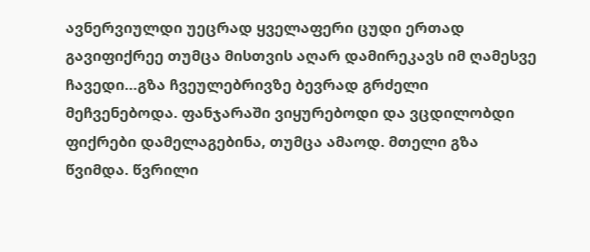ავნერვიულდი უეცრად ყველაფერი ცუდი ერთად გავიფიქრეე თუმცა მისთვის აღარ დამირეკავს იმ ღამესვე ჩავედი…გზა ჩვეულებრივზე ბევრად გრძელი მეჩვენებოდა. ფანჯარაში ვიყურებოდი და ვცდილობდი ფიქრები დამელაგებინა, თუმცა ამაოდ. მთელი გზა წვიმდა. წვრილი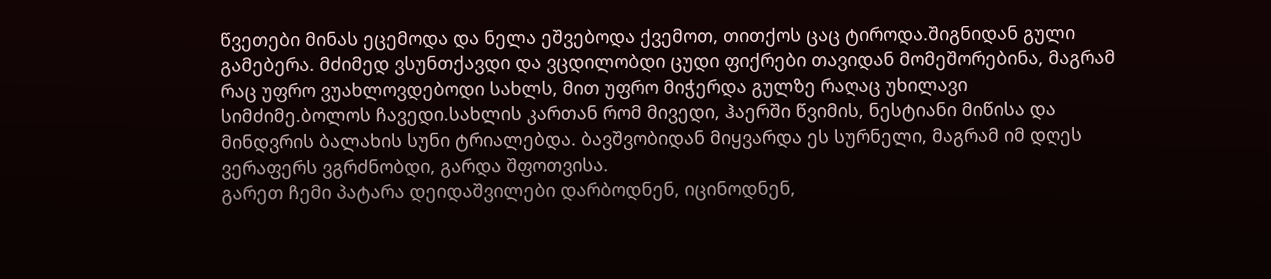წვეთები მინას ეცემოდა და ნელა ეშვებოდა ქვემოთ, თითქოს ცაც ტიროდა.შიგნიდან გული გამებერა. მძიმედ ვსუნთქავდი და ვცდილობდი ცუდი ფიქრები თავიდან მომეშორებინა, მაგრამ რაც უფრო ვუახლოვდებოდი სახლს, მით უფრო მიჭერდა გულზე რაღაც უხილავი სიმძიმე.ბოლოს ჩავედი.სახლის კართან რომ მივედი, ჰაერში წვიმის, ნესტიანი მიწისა და მინდვრის ბალახის სუნი ტრიალებდა. ბავშვობიდან მიყვარდა ეს სურნელი, მაგრამ იმ დღეს ვერაფერს ვგრძნობდი, გარდა შფოთვისა.
გარეთ ჩემი პატარა დეიდაშვილები დარბოდნენ, იცინოდნენ,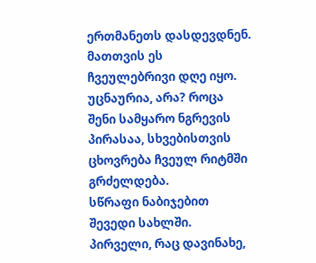ერთმანეთს დასდევდნენ. მათთვის ეს ჩვეულებრივი დღე იყო. უცნაურია, არა? როცა შენი სამყარო ნგრევის პირასაა, სხვებისთვის ცხოვრება ჩვეულ რიტმში გრძელდება.
სწრაფი ნაბიჯებით შევედი სახლში.
პირველი, რაც დავინახე,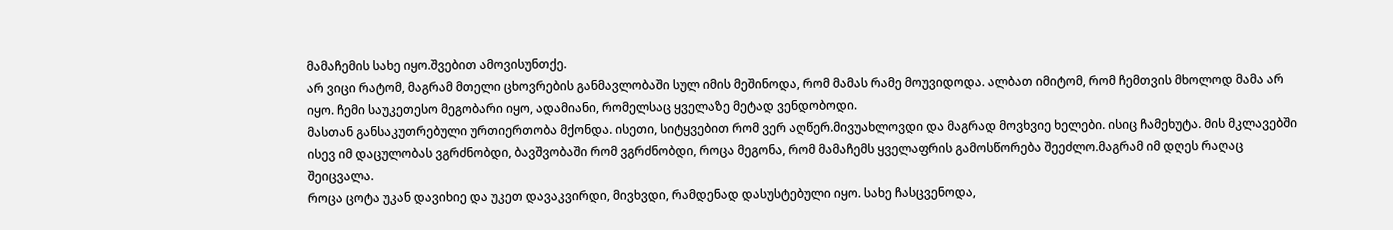მამაჩემის სახე იყო.შვებით ამოვისუნთქე.
არ ვიცი რატომ, მაგრამ მთელი ცხოვრების განმავლობაში სულ იმის მეშინოდა, რომ მამას რამე მოუვიდოდა. ალბათ იმიტომ, რომ ჩემთვის მხოლოდ მამა არ იყო. ჩემი საუკეთესო მეგობარი იყო, ადამიანი, რომელსაც ყველაზე მეტად ვენდობოდი.
მასთან განსაკუთრებული ურთიერთობა მქონდა. ისეთი, სიტყვებით რომ ვერ აღწერ.მივუახლოვდი და მაგრად მოვხვიე ხელები. ისიც ჩამეხუტა. მის მკლავებში ისევ იმ დაცულობას ვგრძნობდი, ბავშვობაში რომ ვგრძნობდი, როცა მეგონა, რომ მამაჩემს ყველაფრის გამოსწორება შეეძლო.მაგრამ იმ დღეს რაღაც შეიცვალა.
როცა ცოტა უკან დავიხიე და უკეთ დავაკვირდი, მივხვდი, რამდენად დასუსტებული იყო. სახე ჩასცვენოდა,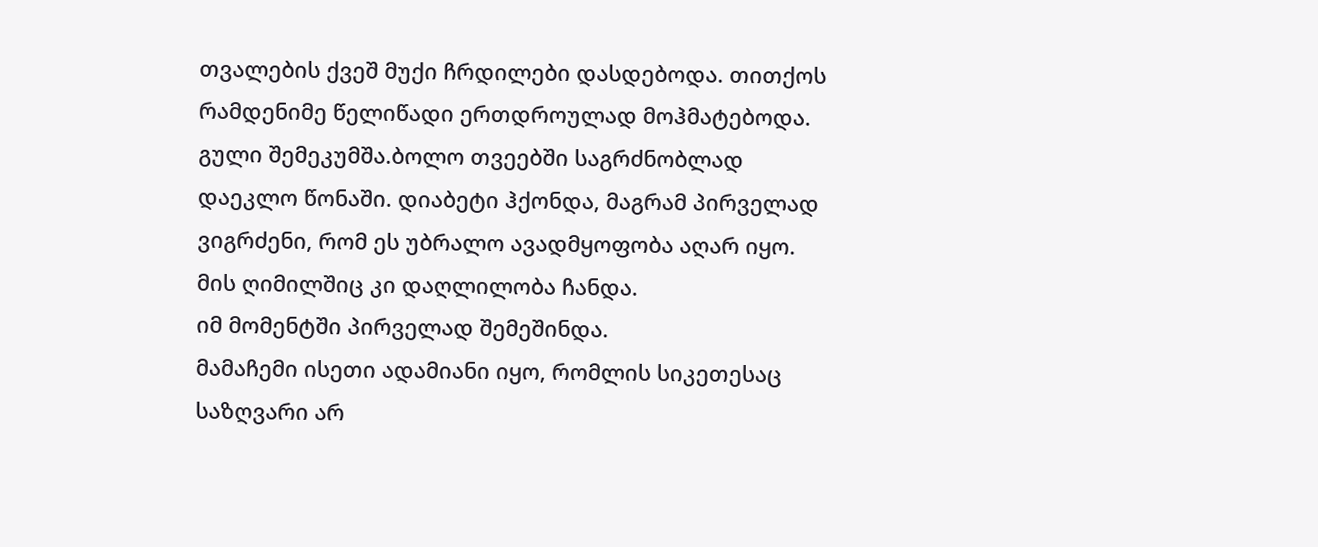თვალების ქვეშ მუქი ჩრდილები დასდებოდა. თითქოს რამდენიმე წელიწადი ერთდროულად მოჰმატებოდა.
გული შემეკუმშა.ბოლო თვეებში საგრძნობლად დაეკლო წონაში. დიაბეტი ჰქონდა, მაგრამ პირველად ვიგრძენი, რომ ეს უბრალო ავადმყოფობა აღარ იყო. მის ღიმილშიც კი დაღლილობა ჩანდა.
იმ მომენტში პირველად შემეშინდა.
მამაჩემი ისეთი ადამიანი იყო, რომლის სიკეთესაც საზღვარი არ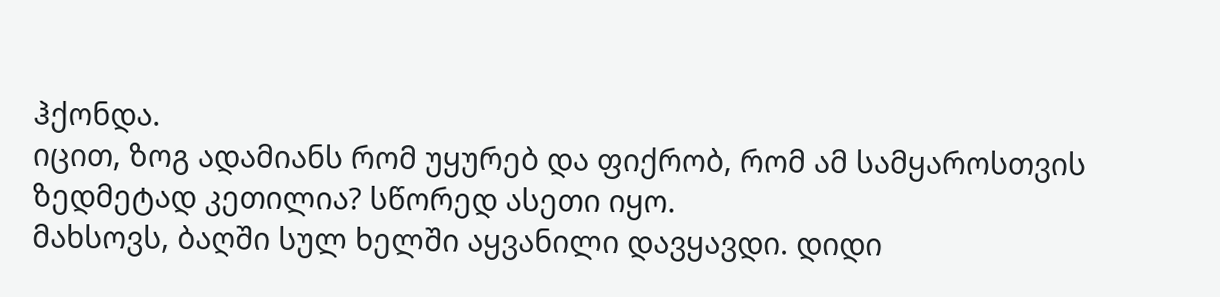ჰქონდა.
იცით, ზოგ ადამიანს რომ უყურებ და ფიქრობ, რომ ამ სამყაროსთვის ზედმეტად კეთილია? სწორედ ასეთი იყო.
მახსოვს, ბაღში სულ ხელში აყვანილი დავყავდი. დიდი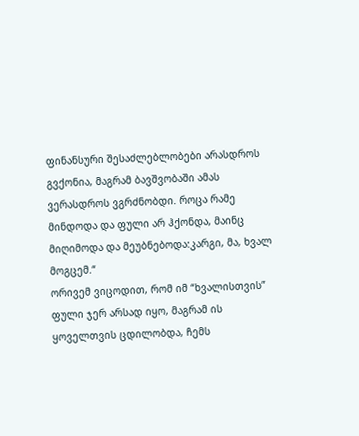ფინანსური შესაძლებლობები არასდროს გვქონია, მაგრამ ბავშვობაში ამას ვერასდროს ვგრძნობდი. როცა რამე მინდოდა და ფული არ ჰქონდა, მაინც მიღიმოდა და მეუბნებოდა:კარგი, მა, ხვალ მოგცემ.“
ორივემ ვიცოდით, რომ იმ “ხვალისთვის” ფული ჯერ არსად იყო, მაგრამ ის ყოველთვის ცდილობდა, ჩემს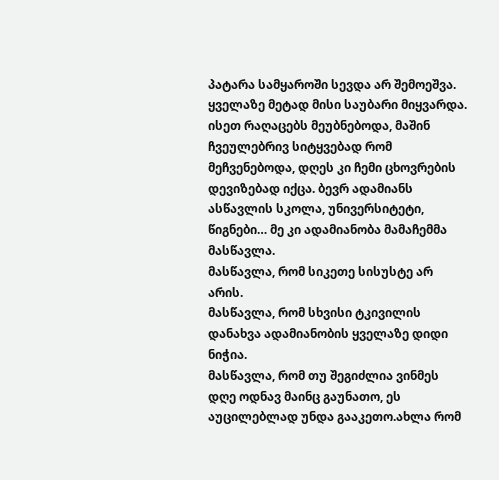პატარა სამყაროში სევდა არ შემოეშვა.
ყველაზე მეტად მისი საუბარი მიყვარდა.
ისეთ რაღაცებს მეუბნებოდა, მაშინ ჩვეულებრივ სიტყვებად რომ მეჩვენებოდა, დღეს კი ჩემი ცხოვრების დევიზებად იქცა. ბევრ ადამიანს ასწავლის სკოლა, უნივერსიტეტი, წიგნები… მე კი ადამიანობა მამაჩემმა მასწავლა.
მასწავლა, რომ სიკეთე სისუსტე არ არის.
მასწავლა, რომ სხვისი ტკივილის დანახვა ადამიანობის ყველაზე დიდი ნიჭია.
მასწავლა, რომ თუ შეგიძლია ვინმეს დღე ოდნავ მაინც გაუნათო, ეს აუცილებლად უნდა გააკეთო.ახლა რომ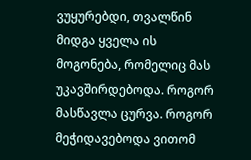ვუყურებდი, თვალწინ მიდგა ყველა ის მოგონება, რომელიც მას უკავშირდებოდა. როგორ მასწავლა ცურვა. როგორ მეჭიდავებოდა ვითომ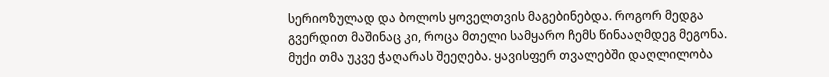სერიოზულად და ბოლოს ყოველთვის მაგებინებდა. როგორ მედგა გვერდით მაშინაც კი, როცა მთელი სამყარო ჩემს წინააღმდეგ მეგონა.
მუქი თმა უკვე ჭაღარას შეეღება. ყავისფერ თვალებში დაღლილობა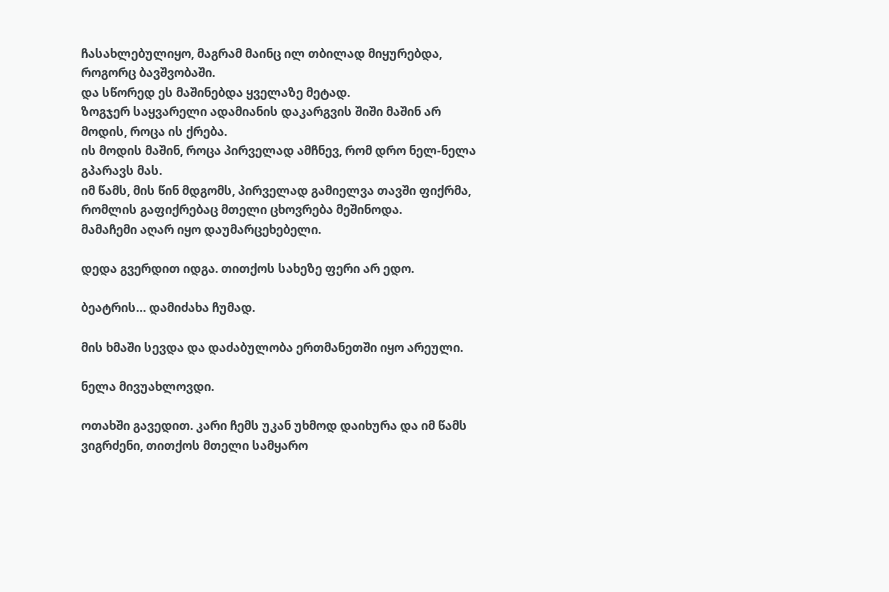ჩასახლებულიყო, მაგრამ მაინც ილ თბილად მიყურებდა, როგორც ბავშვობაში.
და სწორედ ეს მაშინებდა ყველაზე მეტად.
ზოგჯერ საყვარელი ადამიანის დაკარგვის შიში მაშინ არ მოდის, როცა ის ქრება.
ის მოდის მაშინ, როცა პირველად ამჩნევ, რომ დრო ნელ-ნელა გპარავს მას.
იმ წამს, მის წინ მდგომს, პირველად გამიელვა თავში ფიქრმა, რომლის გაფიქრებაც მთელი ცხოვრება მეშინოდა.
მამაჩემი აღარ იყო დაუმარცეხებელი.

დედა გვერდით იდგა. თითქოს სახეზე ფერი არ ედო.

ბეატრის… დამიძახა ჩუმად.

მის ხმაში სევდა და დაძაბულობა ერთმანეთში იყო არეული.

ნელა მივუახლოვდი.

ოთახში გავედით. კარი ჩემს უკან უხმოდ დაიხურა და იმ წამს ვიგრძენი, თითქოს მთელი სამყარო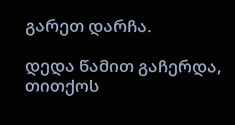გარეთ დარჩა.

დედა წამით გაჩერდა, თითქოს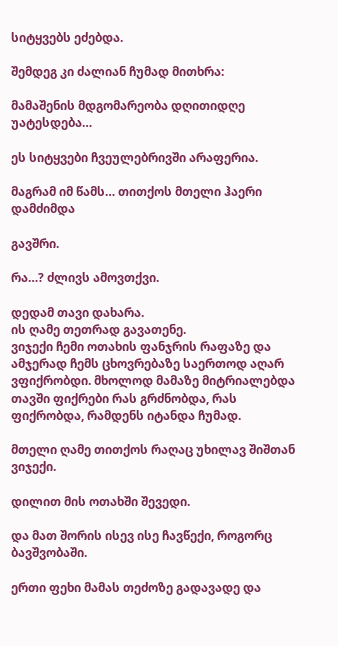სიტყვებს ეძებდა.

შემდეგ კი ძალიან ჩუმად მითხრა:

მამაშენის მდგომარეობა დღითიდღე უატესდება…

ეს სიტყვები ჩვეულებრივში არაფერია.

მაგრამ იმ წამს… თითქოს მთელი ჰაერი დამძიმდა

გავშრი.

რა…? ძლივს ამოვთქვი.

დედამ თავი დახარა.
ის ღამე თეთრად გავათენე.
ვიჯექი ჩემი ოთახის ფანჯრის რაფაზე და ამჯერად ჩემს ცხოვრებაზე საერთოდ აღარ ვფიქრობდი. მხოლოდ მამაზე მიტრიალებდა თავში ფიქრები რას გრძნობდა, რას ფიქრობდა, რამდენს იტანდა ჩუმად.

მთელი ღამე თითქოს რაღაც უხილავ შიშთან ვიჯექი.

დილით მის ოთახში შევედი.

და მათ შორის ისევ ისე ჩავწექი, როგორც ბავშვობაში.

ერთი ფეხი მამას თეძოზე გადავადე და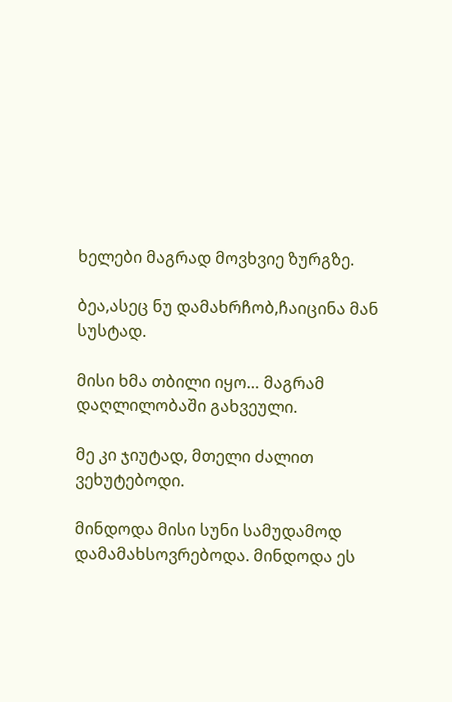ხელები მაგრად მოვხვიე ზურგზე.

ბეა,ასეც ნუ დამახრჩობ,ჩაიცინა მან სუსტად.

მისი ხმა თბილი იყო… მაგრამ დაღლილობაში გახვეული.

მე კი ჯიუტად, მთელი ძალით ვეხუტებოდი.

მინდოდა მისი სუნი სამუდამოდ დამამახსოვრებოდა. მინდოდა ეს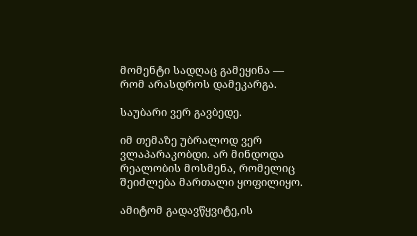მომენტი სადღაც გამეყინა — რომ არასდროს დამეკარგა.

საუბარი ვერ გავბედე.

იმ თემაზე უბრალოდ ვერ ვლაპარაკობდი. არ მინდოდა რეალობის მოსმენა, რომელიც შეიძლება მართალი ყოფილიყო.

ამიტომ გადავწყვიტე,ის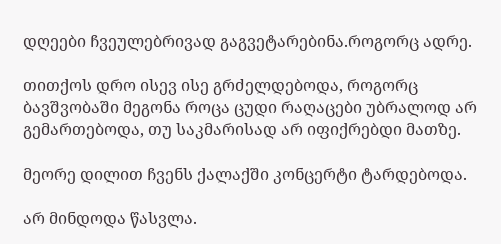დღეები ჩვეულებრივად გაგვეტარებინა.როგორც ადრე.

თითქოს დრო ისევ ისე გრძელდებოდა, როგორც ბავშვობაში მეგონა როცა ცუდი რაღაცები უბრალოდ არ გემართებოდა, თუ საკმარისად არ იფიქრებდი მათზე.

მეორე დილით ჩვენს ქალაქში კონცერტი ტარდებოდა.

არ მინდოდა წასვლა.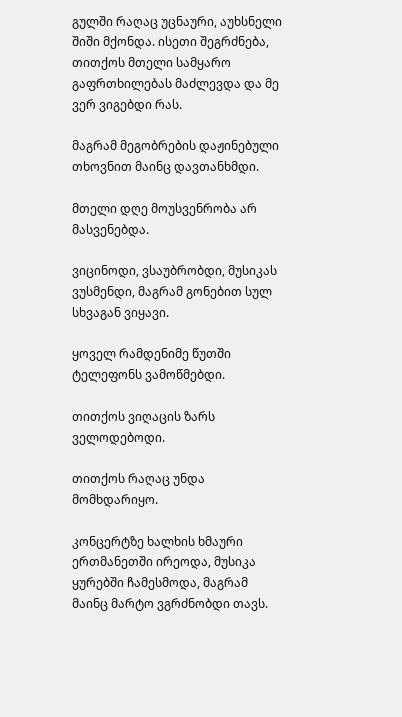გულში რაღაც უცნაური, აუხსნელი შიში მქონდა. ისეთი შეგრძნება, თითქოს მთელი სამყარო გაფრთხილებას მაძლევდა და მე ვერ ვიგებდი რას.

მაგრამ მეგობრების დაჟინებული თხოვნით მაინც დავთანხმდი.

მთელი დღე მოუსვენრობა არ მასვენებდა.

ვიცინოდი, ვსაუბრობდი, მუსიკას ვუსმენდი, მაგრამ გონებით სულ სხვაგან ვიყავი.

ყოველ რამდენიმე წუთში ტელეფონს ვამოწმებდი.

თითქოს ვიღაცის ზარს ველოდებოდი.

თითქოს რაღაც უნდა მომხდარიყო.

კონცერტზე ხალხის ხმაური ერთმანეთში ირეოდა, მუსიკა ყურებში ჩამესმოდა, მაგრამ მაინც მარტო ვგრძნობდი თავს.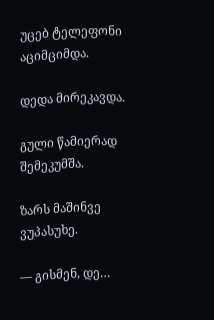უცებ ტელეფონი აციმციმდა.

დედა მირეკავდა.

გული წამიერად შემეკუმშა.

ზარს მაშინვე ვუპასუხე.

— გისმენ, დე…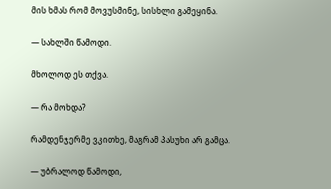მის ხმას რომ მოვუსმინე, სისხლი გამეყინა.

— სახლში წამოდი.

მხოლოდ ეს თქვა.

— რა მოხდა?

რამდენჯერმე ვკითხე, მაგრამ პასუხი არ გამცა.

— უბრალოდ წამოდი,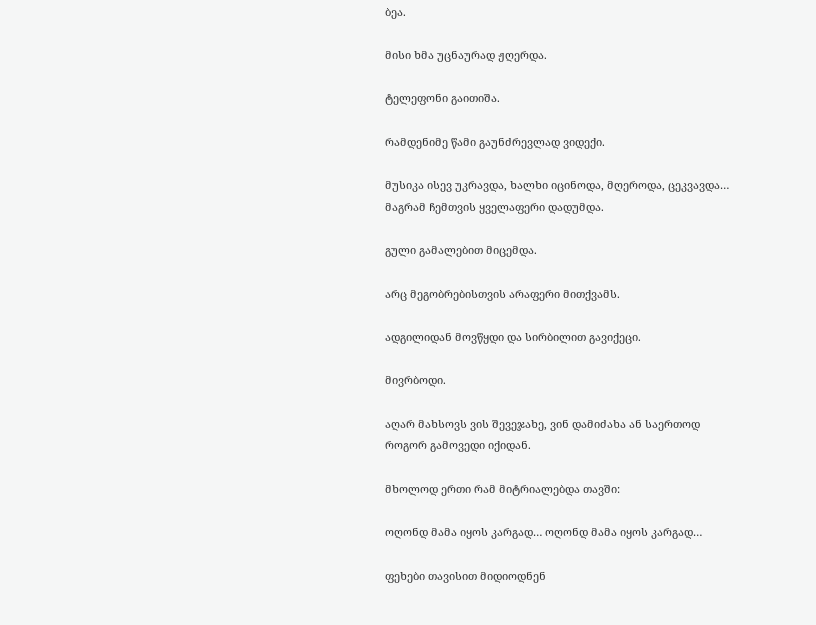ბეა.

მისი ხმა უცნაურად ჟღერდა.

ტელეფონი გაითიშა.

რამდენიმე წამი გაუნძრევლად ვიდექი.

მუსიკა ისევ უკრავდა, ხალხი იცინოდა, მღეროდა, ცეკვავდა… მაგრამ ჩემთვის ყველაფერი დადუმდა.

გული გამალებით მიცემდა.

არც მეგობრებისთვის არაფერი მითქვამს.

ადგილიდან მოვწყდი და სირბილით გავიქეცი.

მივრბოდი.

აღარ მახსოვს ვის შევეჯახე, ვინ დამიძახა ან საერთოდ როგორ გამოვედი იქიდან.

მხოლოდ ერთი რამ მიტრიალებდა თავში:

ოღონდ მამა იყოს კარგად… ოღონდ მამა იყოს კარგად…

ფეხები თავისით მიდიოდნენ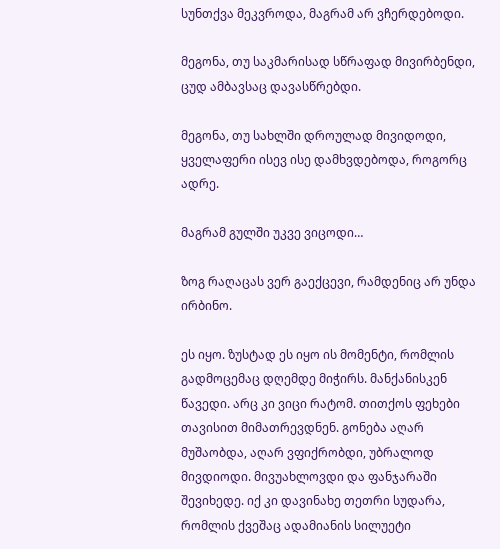სუნთქვა მეკვროდა, მაგრამ არ ვჩერდებოდი.

მეგონა, თუ საკმარისად სწრაფად მივირბენდი, ცუდ ამბავსაც დავასწრებდი.

მეგონა, თუ სახლში დროულად მივიდოდი, ყველაფერი ისევ ისე დამხვდებოდა, როგორც ადრე.

მაგრამ გულში უკვე ვიცოდი…

ზოგ რაღაცას ვერ გაექცევი, რამდენიც არ უნდა ირბინო.

ეს იყო. ზუსტად ეს იყო ის მომენტი, რომლის გადმოცემაც დღემდე მიჭირს. მანქანისკენ წავედი. არც კი ვიცი რატომ. თითქოს ფეხები თავისით მიმათრევდნენ. გონება აღარ მუშაობდა, აღარ ვფიქრობდი, უბრალოდ მივდიოდი. მივუახლოვდი და ფანჯარაში შევიხედე. იქ კი დავინახე თეთრი სუდარა, რომლის ქვეშაც ადამიანის სილუეტი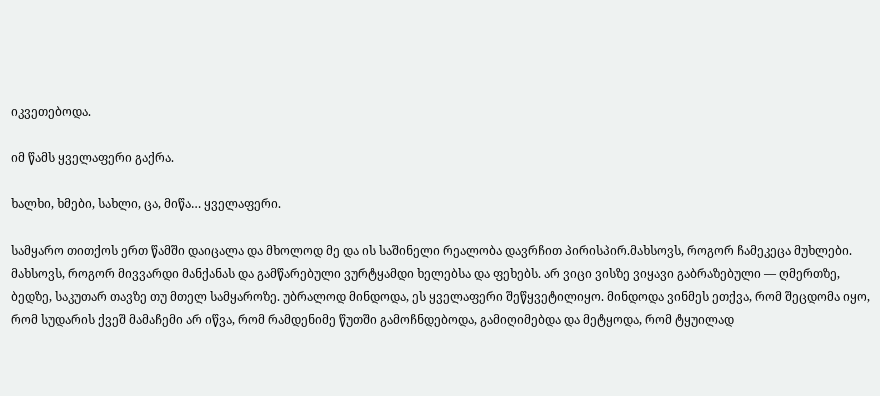იკვეთებოდა.

იმ წამს ყველაფერი გაქრა.

ხალხი, ხმები, სახლი, ცა, მიწა… ყველაფერი.

სამყარო თითქოს ერთ წამში დაიცალა და მხოლოდ მე და ის საშინელი რეალობა დავრჩით პირისპირ.მახსოვს, როგორ ჩამეკეცა მუხლები. მახსოვს, როგორ მივვარდი მანქანას და გამწარებული ვურტყამდი ხელებსა და ფეხებს. არ ვიცი ვისზე ვიყავი გაბრაზებული — ღმერთზე, ბედზე, საკუთარ თავზე თუ მთელ სამყაროზე. უბრალოდ მინდოდა, ეს ყველაფერი შეწყვეტილიყო. მინდოდა ვინმეს ეთქვა, რომ შეცდომა იყო, რომ სუდარის ქვეშ მამაჩემი არ იწვა, რომ რამდენიმე წუთში გამოჩნდებოდა, გამიღიმებდა და მეტყოდა, რომ ტყუილად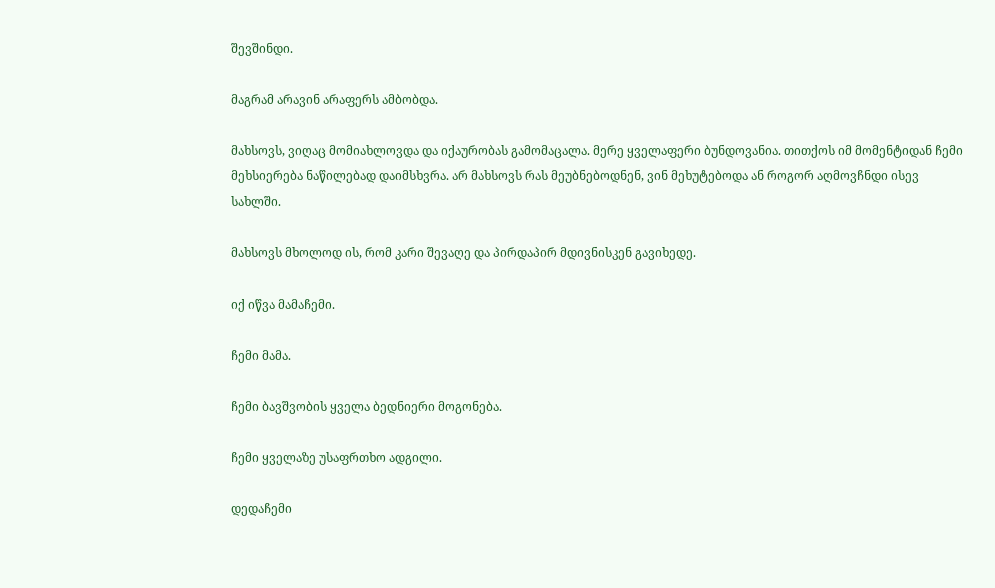შევშინდი.

მაგრამ არავინ არაფერს ამბობდა.

მახსოვს, ვიღაც მომიახლოვდა და იქაურობას გამომაცალა. მერე ყველაფერი ბუნდოვანია. თითქოს იმ მომენტიდან ჩემი მეხსიერება ნაწილებად დაიმსხვრა. არ მახსოვს რას მეუბნებოდნენ, ვინ მეხუტებოდა ან როგორ აღმოვჩნდი ისევ სახლში.

მახსოვს მხოლოდ ის, რომ კარი შევაღე და პირდაპირ მდივნისკენ გავიხედე.

იქ იწვა მამაჩემი.

ჩემი მამა.

ჩემი ბავშვობის ყველა ბედნიერი მოგონება.

ჩემი ყველაზე უსაფრთხო ადგილი.

დედაჩემი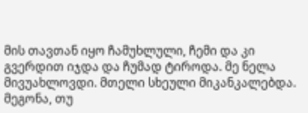მის თავთან იყო ჩამუხლული, ჩემი და კი გვერდით იჯდა და ჩუმად ტიროდა. მე ნელა მივუახლოვდი. მთელი სხეული მიკანკალებდა. მეგონა, თუ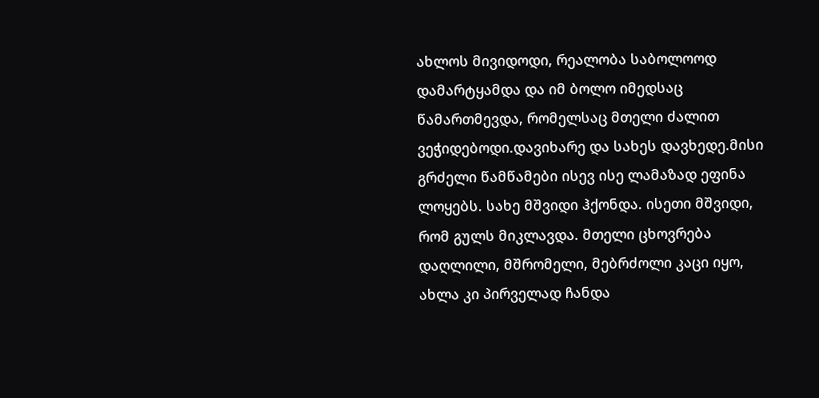ახლოს მივიდოდი, რეალობა საბოლოოდ დამარტყამდა და იმ ბოლო იმედსაც წამართმევდა, რომელსაც მთელი ძალით ვეჭიდებოდი.დავიხარე და სახეს დავხედე.მისი გრძელი წამწამები ისევ ისე ლამაზად ეფინა ლოყებს. სახე მშვიდი ჰქონდა. ისეთი მშვიდი, რომ გულს მიკლავდა. მთელი ცხოვრება დაღლილი, მშრომელი, მებრძოლი კაცი იყო, ახლა კი პირველად ჩანდა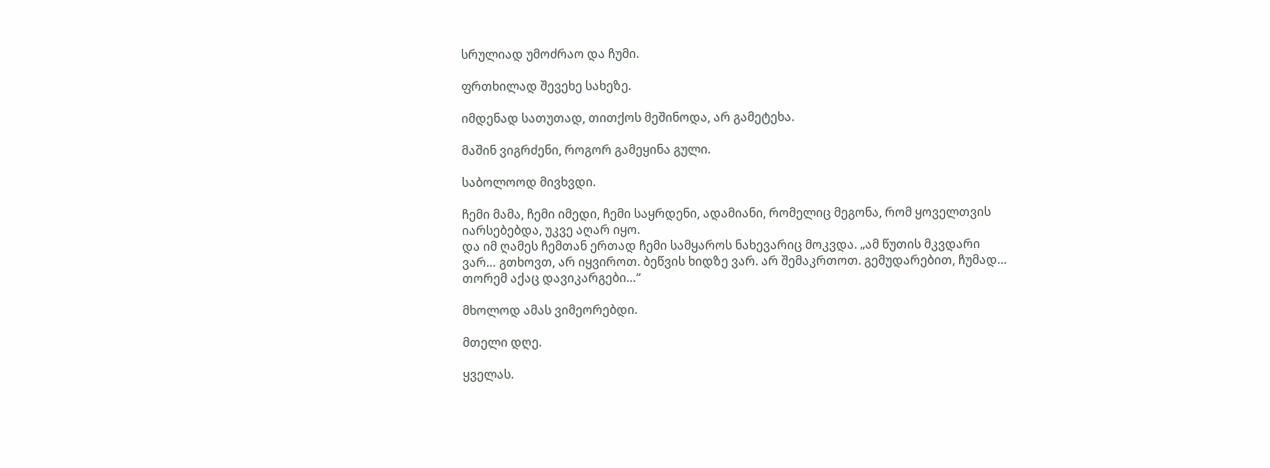სრულიად უმოძრაო და ჩუმი.

ფრთხილად შევეხე სახეზე.

იმდენად სათუთად, თითქოს მეშინოდა, არ გამეტეხა.

მაშინ ვიგრძენი, როგორ გამეყინა გული.

საბოლოოდ მივხვდი.

ჩემი მამა, ჩემი იმედი, ჩემი საყრდენი, ადამიანი, რომელიც მეგონა, რომ ყოველთვის იარსებებდა, უკვე აღარ იყო.
და იმ ღამეს ჩემთან ერთად ჩემი სამყაროს ნახევარიც მოკვდა. „ამ წუთის მკვდარი ვარ… გთხოვთ, არ იყვიროთ. ბეწვის ხიდზე ვარ. არ შემაკრთოთ. გემუდარებით, ჩუმად… თორემ აქაც დავიკარგები…“

მხოლოდ ამას ვიმეორებდი.

მთელი დღე.

ყველას.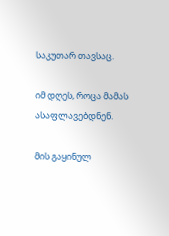საკუთარ თავსაც.

იმ დღეს, როცა მამას ასაფლავებდნენ.

მის გაყინულ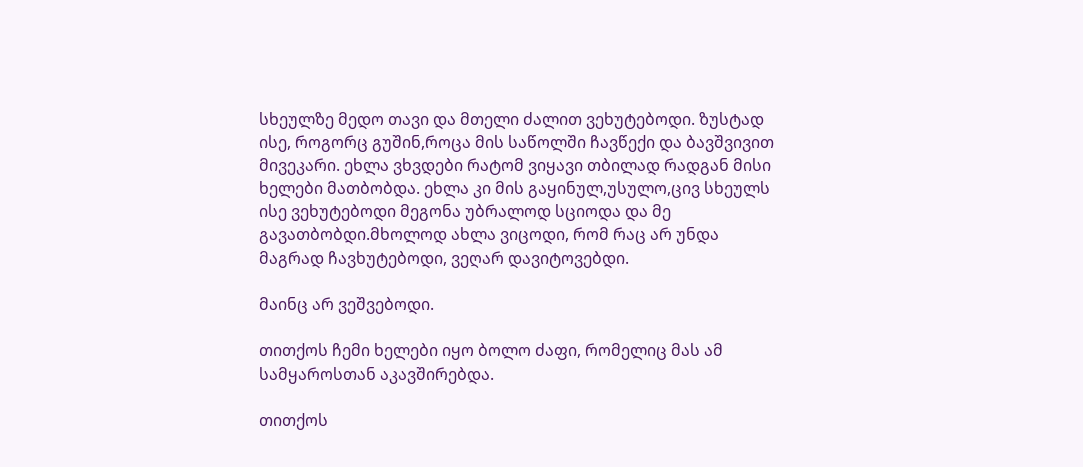სხეულზე მედო თავი და მთელი ძალით ვეხუტებოდი. ზუსტად ისე, როგორც გუშინ,როცა მის საწოლში ჩავწექი და ბავშვივით მივეკარი. ეხლა ვხვდები რატომ ვიყავი თბილად რადგან მისი ხელები მათბობდა. ეხლა კი მის გაყინულ,უსულო,ცივ სხეულს ისე ვეხუტებოდი მეგონა უბრალოდ სციოდა და მე გავათბობდი.მხოლოდ ახლა ვიცოდი, რომ რაც არ უნდა მაგრად ჩავხუტებოდი, ვეღარ დავიტოვებდი.

მაინც არ ვეშვებოდი.

თითქოს ჩემი ხელები იყო ბოლო ძაფი, რომელიც მას ამ სამყაროსთან აკავშირებდა.

თითქოს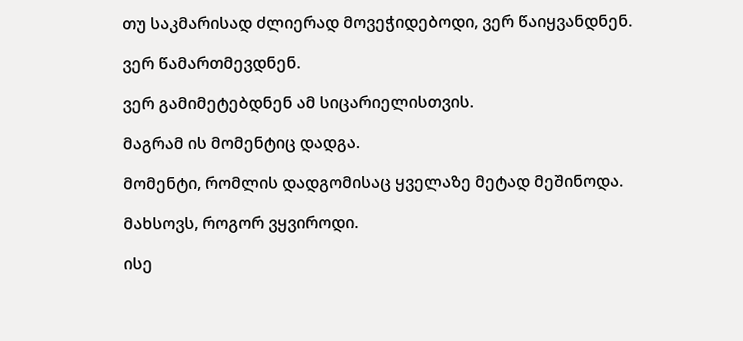თუ საკმარისად ძლიერად მოვეჭიდებოდი, ვერ წაიყვანდნენ.

ვერ წამართმევდნენ.

ვერ გამიმეტებდნენ ამ სიცარიელისთვის.

მაგრამ ის მომენტიც დადგა.

მომენტი, რომლის დადგომისაც ყველაზე მეტად მეშინოდა.

მახსოვს, როგორ ვყვიროდი.

ისე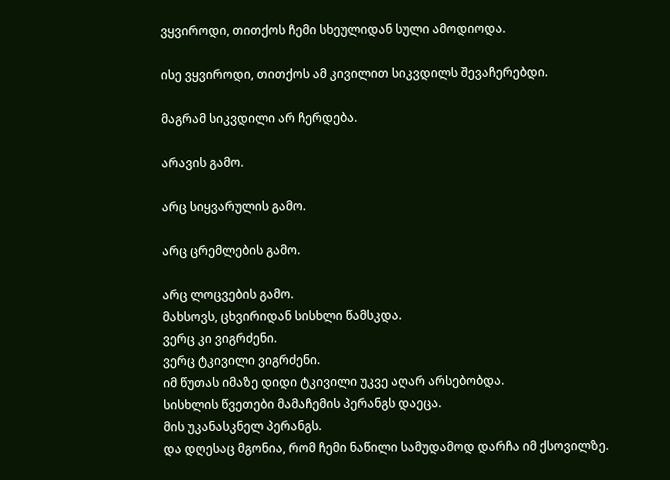ვყვიროდი, თითქოს ჩემი სხეულიდან სული ამოდიოდა.

ისე ვყვიროდი, თითქოს ამ კივილით სიკვდილს შევაჩერებდი.

მაგრამ სიკვდილი არ ჩერდება.

არავის გამო.

არც სიყვარულის გამო.

არც ცრემლების გამო.

არც ლოცვების გამო.
მახსოვს, ცხვირიდან სისხლი წამსკდა.
ვერც კი ვიგრძენი.
ვერც ტკივილი ვიგრძენი.
იმ წუთას იმაზე დიდი ტკივილი უკვე აღარ არსებობდა.
სისხლის წვეთები მამაჩემის პერანგს დაეცა.
მის უკანასკნელ პერანგს.
და დღესაც მგონია, რომ ჩემი ნაწილი სამუდამოდ დარჩა იმ ქსოვილზე.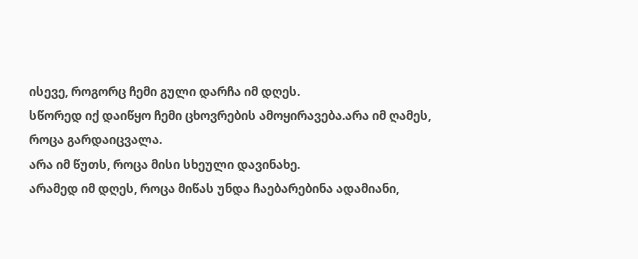ისევე, როგორც ჩემი გული დარჩა იმ დღეს.
სწორედ იქ დაიწყო ჩემი ცხოვრების ამოყირავება.არა იმ ღამეს, როცა გარდაიცვალა.
არა იმ წუთს, როცა მისი სხეული დავინახე.
არამედ იმ დღეს, როცა მიწას უნდა ჩაებარებინა ადამიანი,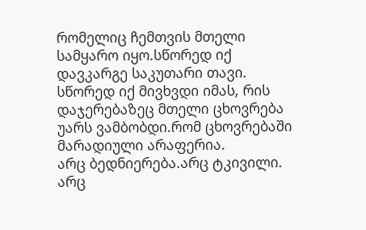რომელიც ჩემთვის მთელი სამყარო იყო.სწორედ იქ დავკარგე საკუთარი თავი.
სწორედ იქ მივხვდი იმას, რის დაჯერებაზეც მთელი ცხოვრება უარს ვამბობდი.რომ ცხოვრებაში მარადიული არაფერია.
არც ბედნიერება.არც ტკივილი.
არც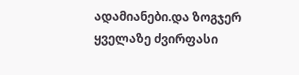ადამიანები.და ზოგჯერ ყველაზე ძვირფასი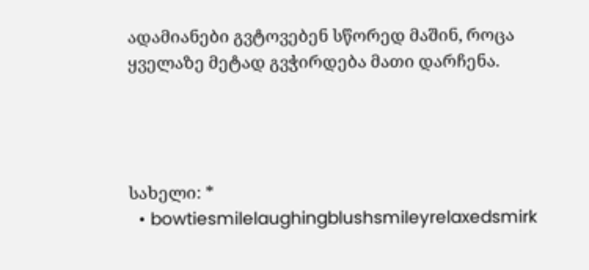ადამიანები გვტოვებენ სწორედ მაშინ, როცა ყველაზე მეტად გვჭირდება მათი დარჩენა.




სახელი: *
  • bowtiesmilelaughingblushsmileyrelaxedsmirk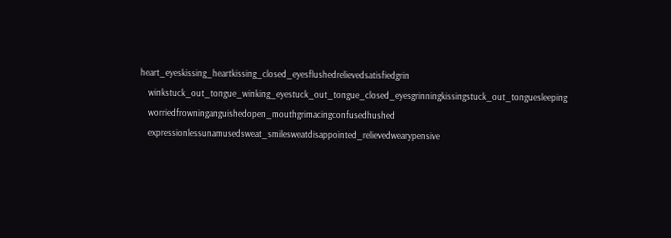heart_eyeskissing_heartkissing_closed_eyesflushedrelievedsatisfiedgrin
    winkstuck_out_tongue_winking_eyestuck_out_tongue_closed_eyesgrinningkissingstuck_out_tonguesleeping
    worriedfrowninganguishedopen_mouthgrimacingconfusedhushed
    expressionlessunamusedsweat_smilesweatdisappointed_relievedwearypensive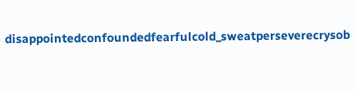disappointedconfoundedfearfulcold_sweatperseverecrysob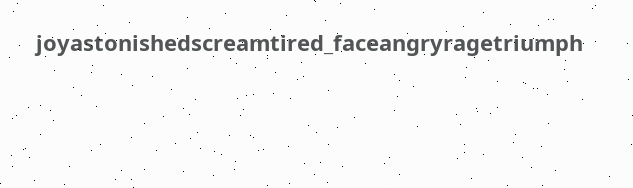joyastonishedscreamtired_faceangryragetriumph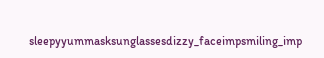sleepyyummasksunglassesdizzy_faceimpsmiling_imp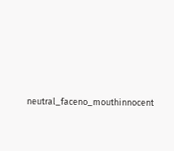neutral_faceno_mouthinnocent